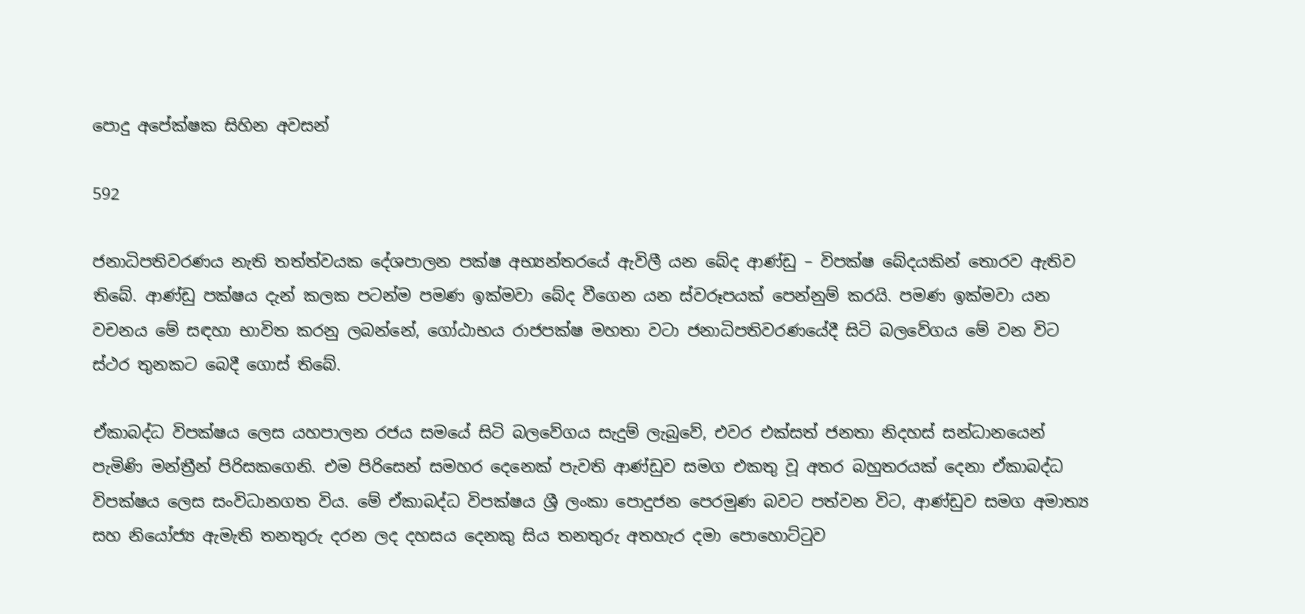පොදු අපේක්ෂක සිහින අවසන්

592

ජනාධිපතිවරණය නැති තත්ත්වයක දේශපාලන පක්ෂ අභ්‍යන්තරයේ ඇවිලී යන බේද ආණ්ඩු – විපක්ෂ බේදයකින් තොරව ඇතිව තිබේ. ආණ්ඩු පක්ෂය දැන් කලක පටන්ම පමණ ඉක්මවා බේද වීගෙන යන ස්වරූපයක් පෙන්නුම් කරයි. පමණ ඉක්මවා යන වචනය මේ සඳහා භාවිත කරනු ලබන්නේ, ගෝඨාභය රාජපක්ෂ මහතා වටා ජනාධිපතිවරණයේදී සිටි බලවේගය මේ වන විට ස්ථර තුනකට බෙදී ගොස් තිබේ.

ඒකාබද්ධ විපක්ෂය ලෙස යහපාලන රජය සමයේ සිටි බලවේගය සැදුම් ලැබුවේ, එවර එක්සත් ජනතා නිදහස් සන්ධානයෙන් පැමිණි මන්ත්‍රීන් පිරිසකගෙනි. එම පිරිසෙන් සමහර දෙනෙක් පැවති ආණ්ඩුව සමග එකතු වූ අතර බහුතරයක් දෙනා ඒකාබද්ධ විපක්ෂය ලෙස සංවිධානගත විය. මේ ඒකාබද්ධ විපක්ෂය ශ්‍රී ලංකා පොදුජන පෙරමුණ බවට පත්වන විට, ආණ්ඩුව සමග අමාත්‍ය සහ නියෝජ්‍ය ඇමැති තනතුරු දරන ලද දහසය දෙනකු සිය තනතුරු අතහැර දමා පොහොට්ටුව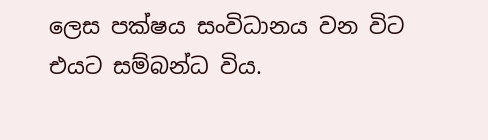ලෙස පක්ෂය සංවිධානය වන විට එයට සම්බන්ධ විය.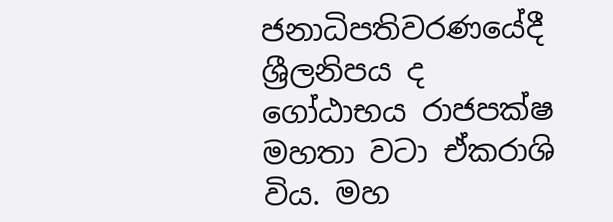ජනාධිපතිවරණයේදී ශ්‍රීලනිපය ද ගෝඨාභය රාජපක්ෂ මහතා වටා ඒකරාශි විය. මහ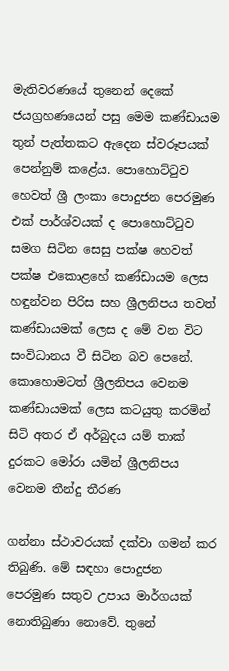මැතිවරණයේ තුනෙන් දෙකේ ජයග්‍රහණයෙන් පසු මෙම කණ්ඩායම තුන් පැත්තකට ඇදෙන ස්වරූපයක් පෙන්නුම් කළේය. පොහොට්ටුව හෙවත් ශ්‍රී ලංකා පොදුජන පෙරමුණ එක් පාර්ශ්වයක් ද පොහොට්ටුව සමග සිටින සෙසු පක්ෂ හෙවත් පක්ෂ එකොළහේ කණ්ඩායම ලෙස හඳුන්වන පිරිස සහ ශ්‍රීලනිපය තවත් කණ්ඩායමක් ලෙස ද මේ වන විට සංවිධානය වී සිටින බව පෙනේ. කොහොමටත් ශ්‍රීලනිපය වෙනම කණ්ඩායමක් ලෙස කටයුතු කරමින් සිටි අතර ඒ අර්බුදය යම් තාක් දුරකට මෝරා යමින් ශ්‍රීලනිපය වෙනම තීන්දු තීරණ

ගන්නා ස්ථාවරයක් දක්වා ගමන් කර තිබුණි. මේ සඳහා පොදුජන පෙරමුණ සතුව උපාය මාර්ගයක් නොතිබුණා නොවේ. තුනේ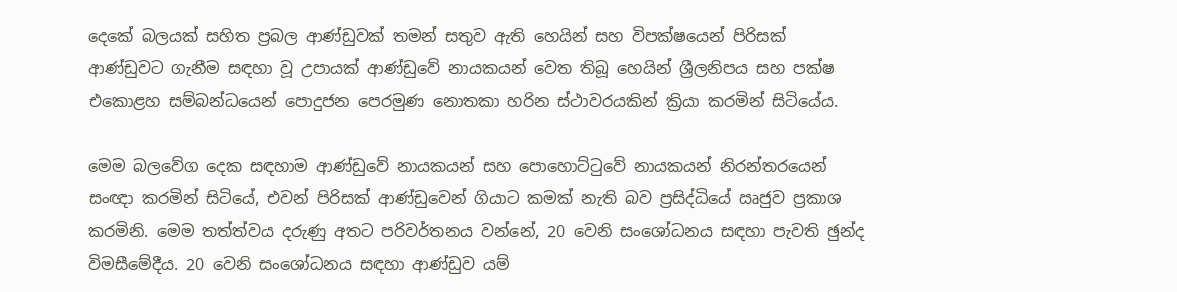දෙකේ බලයක් සහිත ප්‍රබල ආණ්ඩුවක් තමන් සතුව ඇති හෙයින් සහ විපක්ෂයෙන් පිරිසක් ආණ්ඩුවට ගැනීම සඳහා වූ උපායක් ආණ්ඩුවේ නායකයන් වෙත තිබූ හෙයින් ශ්‍රීලනිපය සහ පක්ෂ එකොළහ සම්බන්ධයෙන් පොදුජන පෙරමුණ නොතකා හරින ස්ථාවරයකින් ක්‍රියා කරමින් සිටියේය.

මෙම බලවේග දෙක සඳහාම ආණ්ඩුවේ නායකයන් සහ පොහොට්ටුවේ නායකයන් නිරන්තරයෙන් සංඥා කරමින් සිටියේ, එවන් පිරිසක් ආණ්ඩුවෙන් ගියාට කමක් නැති බව ප්‍රසිද්ධියේ ඍජුව ප්‍රකාශ කරමිනි. මෙම තත්ත්වය දරුණු අතට පරිවර්තනය වන්නේ, 20 වෙනි සංශෝධනය සඳහා පැවති ඡුන්ද විමසීමේදීය. 20 වෙනි සංශෝධනය සඳහා ආණ්ඩුව යම්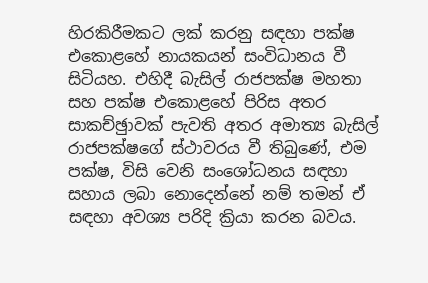හිරකිරීමකට ලක් කරනු සඳහා පක්ෂ එකොළහේ නායකයන් සංවිධානය වී සිටියහ. එහිදී බැසිල් රාජපක්ෂ මහතා සහ පක්ෂ එකොළහේ පිරිස අතර සාකච්ඡුාවක් පැවති අතර අමාත්‍ය බැසිල් රාජපක්ෂගේ ස්ථාවරය වී තිබුණේ, එම පක්ෂ, විසි වෙනි සංශෝධනය සඳහා සහාය ලබා නොදෙන්නේ නම් තමන් ඒ සඳහා අවශ්‍ය පරිදි ක්‍රියා කරන බවය.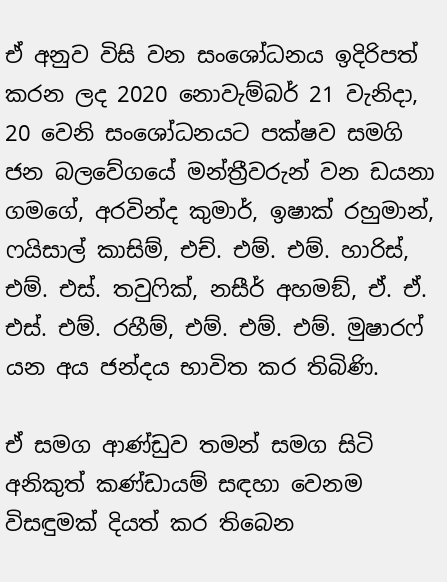ඒ අනුව විසි වන සංශෝධනය ඉදිරිපත් කරන ලද 2020 නොවැම්බර් 21 වැනිදා, 20 වෙනි සංශෝධනයට පක්ෂව සමගි ජන බලවේගයේ මන්ත්‍රීවරුන් වන ඩයනා ගමගේ, අරවින්ද කුමාර්, ඉෂාක් රහුමාන්, ෆයිසාල් කාසිම්, එච්. එම්. එම්. හාරිස්, එම්. එස්. තවුෆික්, නසීර් අහමඞ්, ඒ. ඒ. එස්. එම්. රහීම්, එම්. එම්. එම්. මුෂාරෆ් යන අය ජන්දය භාවිත කර තිබිණි.

ඒ සමග ආණ්ඩුව තමන් සමග සිටි අනිකුත් කණ්ඩායම් සඳහා වෙනම විසඳුමක් දියත් කර තිබෙන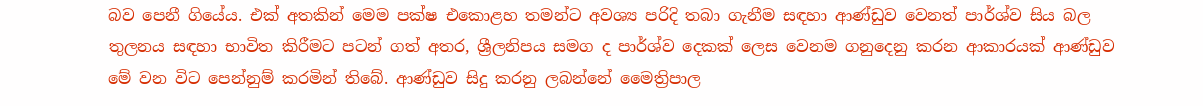බව පෙනී ගියේය. එක් අතකින් මෙම පක්ෂ එකොළහ තමන්ට අවශ්‍ය පරිදි තබා ගැනීම සඳහා ආණ්ඩුව වෙනත් පාර්ශ්ව සිය බල තුලනය සඳහා භාවිත කිරීමට පටන් ගත් අතර, ශ්‍රීලනිපය සමග ද පාර්ශ්ව දෙකක් ලෙස වෙනම ගනුදෙනු කරන ආකාරයක් ආණ්ඩුව මේ වන විට පෙන්නුම් කරමින් තිබේ. ආණ්ඩුව සිදු කරනු ලබන්නේ මෛත්‍රිපාල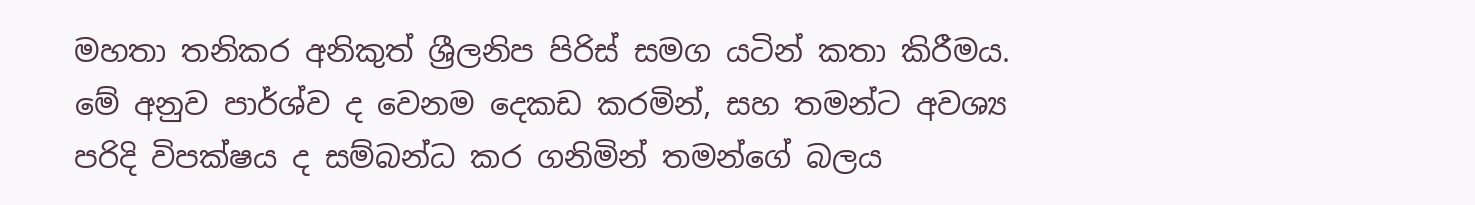මහතා තනිකර අනිකුත් ශ්‍රීලනිප පිරිස් සමග යටින් කතා කිරීමය. මේ අනුව පාර්ශ්ව ද වෙනම දෙකඩ කරමින්, සහ තමන්ට අවශ්‍ය පරිදි විපක්ෂය ද සම්බන්ධ කර ගනිමින් තමන්ගේ බලය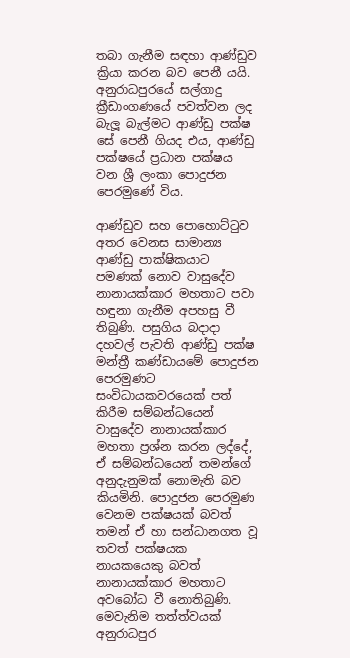තබා ගැනීම සඳහා ආණ්ඩුව ක්‍රියා කරන බව පෙනී යයි. අනුරාධපුරයේ සල්ගාදු ක්‍රීඩාංගණයේ පවත්වන ලද බැලූ බැල්මට ආණ්ඩු පක්ෂ සේ පෙනී ගියද එය, ආණ්ඩු පක්ෂයේ ප්‍රධාන පක්ෂය වන ශ්‍රී ලංකා පොදුජන පෙරමුණේ විය.

ආණ්ඩුව සහ පොහොට්ටුව අතර වෙනස සාමාන්‍ය ආණ්ඩු පාක්ෂිකයාට පමණක් නොව වාසුදේව නානායක්කාර මහතාට පවා හඳුනා ගැනීම අපහසු වී තිබුණි. පසුගිය බදාදා දහවල් පැවති ආණ්ඩු පක්ෂ මන්ත්‍රී කණ්ඩායමේ පොදුජන පෙරමුණට සංවිධායකවරයෙක් පත් කිරීම සම්බන්ධයෙන් වාසුදේව නානායක්කාර මහතා ප්‍රශ්න කරන ලද්දේ, ඒ සම්බන්ධයෙන් තමන්ගේ අනුදැනුමක් නොමැති බව කියමිනි. පොදුජන පෙරමුණ වෙනම පක්ෂයක් බවත් තමන් ඒ හා සන්ධානගත වූ තවත් පක්ෂයක නායකයෙකු බවත් නානායක්කාර මහතාට අවබෝධ වී නොතිබුණි. මෙවැනිම තත්ත්වයක් අනුරාධපුර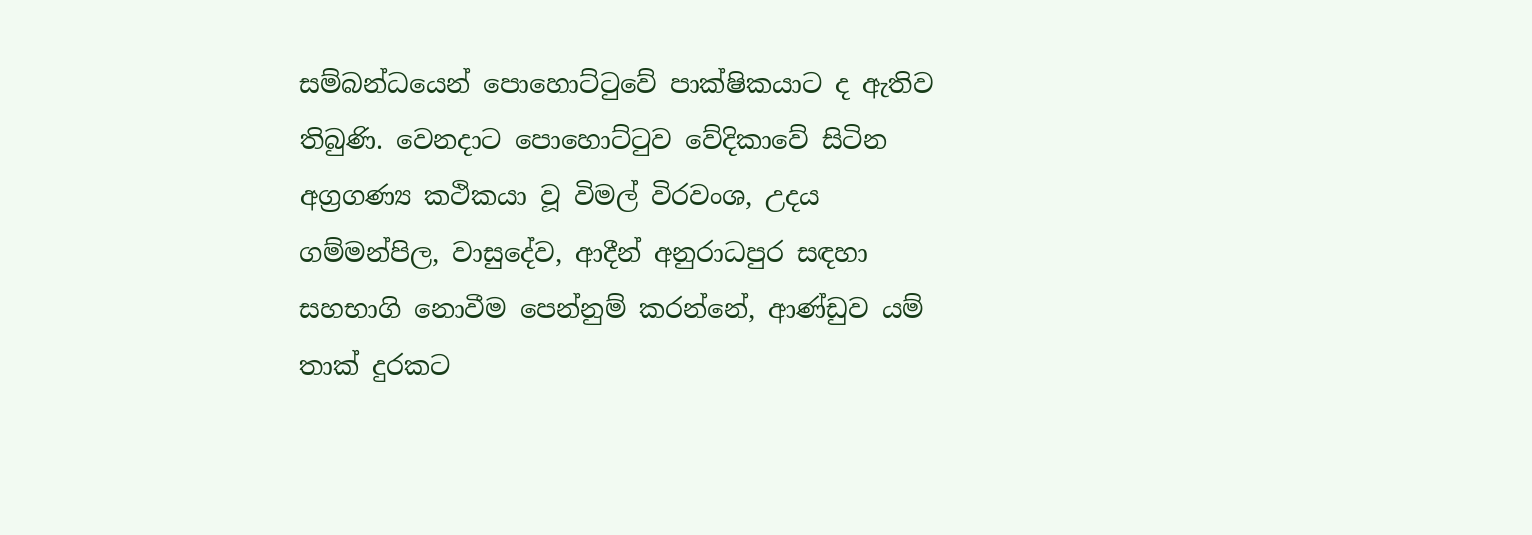සම්බන්ධයෙන් පොහොට්ටුවේ පාක්ෂිකයාට ද ඇතිව තිබුණි. වෙනදාට පොහොට්ටුව වේදිකාවේ සිටින අග්‍රගණ්‍ය කථිකයා වූ විමල් විරවංශ, උදය ගම්මන්පිල, වාසුදේව, ආදීන් අනුරාධපුර සඳහා සහභාගි නොවීම පෙන්නුම් කරන්නේ, ආණ්ඩුව යම් තාක් දුරකට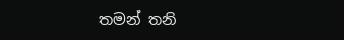තමන් තනි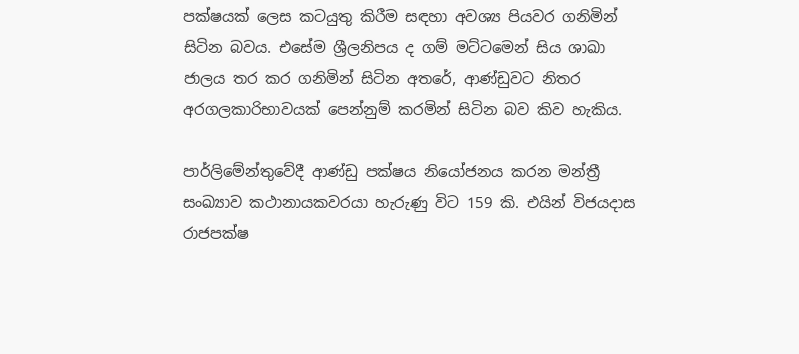පක්ෂයක් ලෙස කටයුතු කිරීම සඳහා අවශ්‍ය පියවර ගනිමින් සිටින බවය. එසේම ශ්‍රීලනිපය ද ගම් මට්ටමෙන් සිය ශාඛා ජාලය තර කර ගනිමින් සිටින අතරේ, ආණ්ඩුවට නිතර අරගලකාරිභාවයක් පෙන්නුම් කරමින් සිටින බව කිව හැකිය.

පාර්ලිමේන්තුවේදී ආණ්ඩු පක්ෂය නියෝජනය කරන මන්ත්‍රී සංඛ්‍යාව කථානායකවරයා හැරුණු විට 159 කි. එයින් විජයදාස රාජපක්ෂ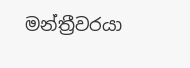මන්ත්‍රීවරයා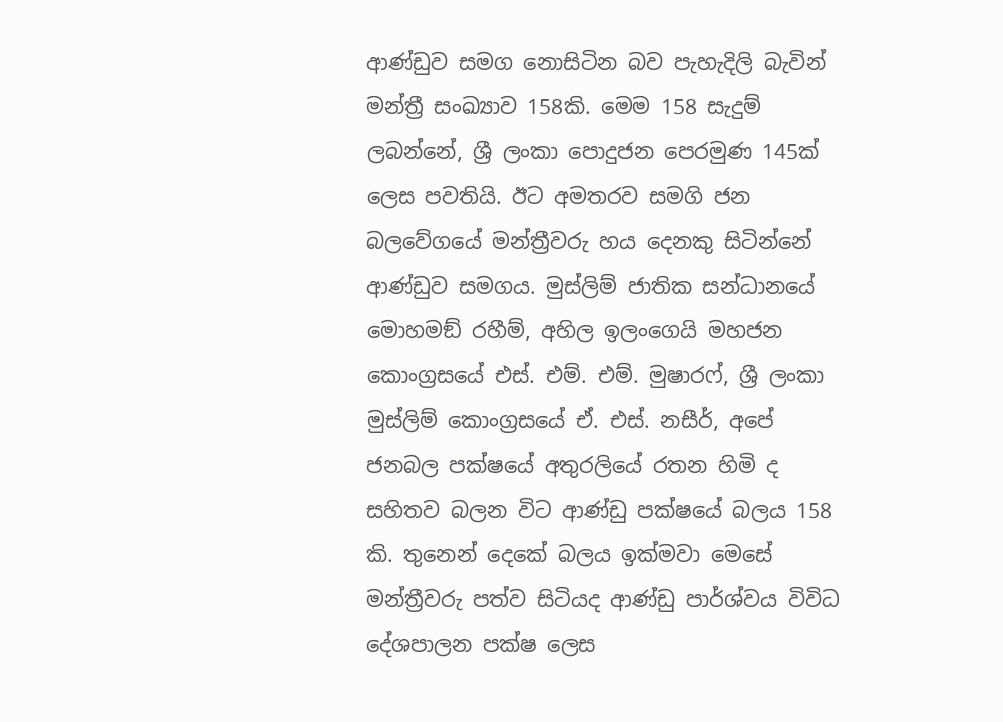ආණ්ඩුව සමග නොසිටින බව පැහැදිලි බැවින් මන්ත්‍රී සංඛ්‍යාව 158කි. මෙම 158 සැදුම් ලබන්නේ, ශ්‍රී ලංකා පොදුජන පෙරමුණ 145ක් ලෙස පවතියි. ඊට අමතරව සමගි ජන බලවේගයේ මන්ත්‍රීවරු හය දෙනකු සිටින්නේ ආණ්ඩුව සමගය. මුස්ලිම් ජාතික සන්ධානයේ මොහමඞ් රහීම්, අහිල ඉලංගෙයි මහජන කොංග්‍රසයේ එස්. එම්. එම්. මුෂාරෆ්, ශ්‍රී ලංකා මුස්ලිම් කොංග්‍රසයේ ඒ. එස්. නසීර්, අපේ ජනබල පක්ෂයේ අතුරලියේ රතන හිමි ද සහිතව බලන විට ආණ්ඩු පක්ෂයේ බලය 158 කි. තුනෙන් දෙකේ බලය ඉක්මවා මෙසේ මන්ත්‍රීවරු පත්ව සිටියද ආණ්ඩු පාර්ශ්වය විවිධ දේශපාලන පක්ෂ ලෙස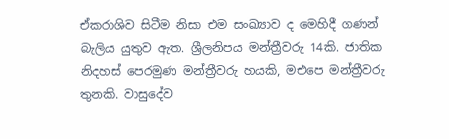ඒකරාශිව සිටීම නිසා එම සංඛ්‍යාව ද මෙහිදී ගණන් බැලිය යුතුව ඇත. ශ්‍රීලනිපය මන්ත්‍රීවරු 14කි. ජාතික නිදහස් පෙරමුණ මන්ත්‍රීවරු හයකි, මඑපෙ මන්ත්‍රීවරු තුනකි. වාසුදේව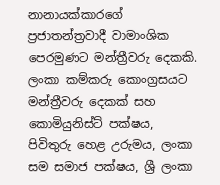නානායක්කාරගේ ප්‍රජාතන්ත්‍රවාදී වාමාංශික පෙරමුණට මන්ත්‍රීවරු දෙකකි. ලංකා කම්කරු කොංග්‍රසයට මන්ත්‍රීවරු දෙකක් සහ කොමියුනිස්ට් පක්ෂය, පිවිතුරු හෙළ උරුමය, ලංකා සම සමාජ පක්ෂය, ශ්‍රී ලංකා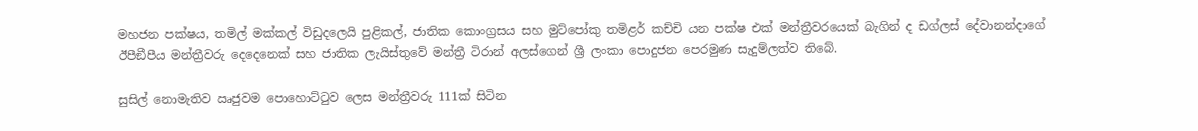මහජන පක්ෂය, තමිල් මක්කල් විඩුදලෙයි පුළිකල්, ජාතික කොංග්‍රසය සහ මුට්පෝකු තමිළර් කච්චි යන පක්ෂ එක් මන්ත්‍රීවරයෙක් බැගින් ද ඩග්ලස් දේවානන්දාගේ ඊපීඞීපීය මන්ත්‍රීවරු දෙදෙනෙක් සහ ජාතික ලැයිස්තුවේ මන්ත්‍රී ටිරාන් අලස්ගෙන් ශ්‍රී ලංකා පොදුජන පෙරමුණ සැදුම්ලත්ව තිබේ.

සුසිල් නොමැතිව ඍජුවම පොහොට්ටුව ලෙස මන්ත්‍රීවරු 111ක් සිටින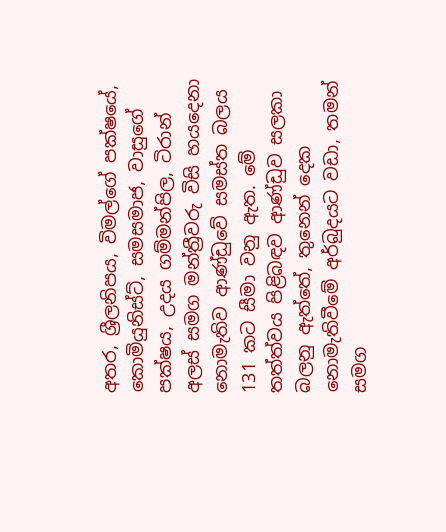අතර, ශ්‍රීලනිපය, විමල්ගේ පක්ෂයේ, කොමියුනිස්ට්, සමසමාජ, වාසුගේ පක්ෂය, උදය ගම්මන්පිල, ටිරාන් අලස් සමග මන්ත්‍රීවරු විසි හයදෙනා නොමැතිව ආණ්ඩුවේ සමස්ත බලය 131 කට සීමා වනු ඇත. මේ තත්ත්වය පිළිබඳව ආණ්ඩුව සලකා බලනු ඇත්තේ, තුනෙන් දෙක නොමැතිවීමේ අර්බුදයට වඩා, තමන් සමග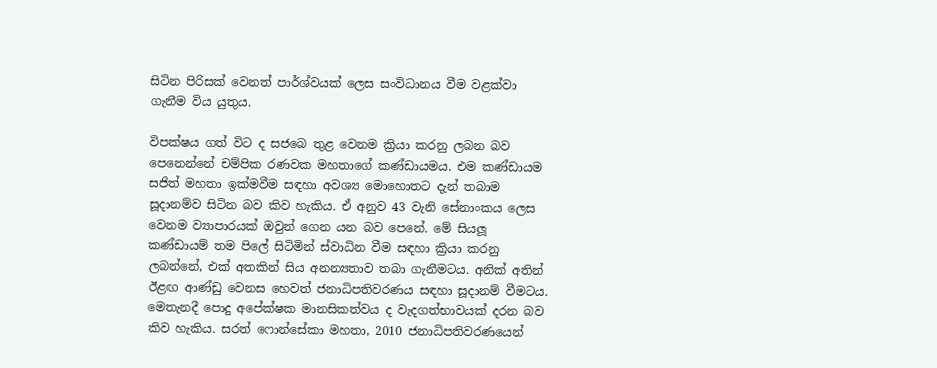සිටින පිරිසක් වෙනත් පාර්ශ්වයක් ලෙස සංවිධානය වීම වළක්වා ගැනීම විය යුතුය.

විපක්ෂය ගත් විට ද සජබෙ තුළ වෙනම ක්‍රියා කරනු ලබන බව පෙනෙන්නේ චම්පික රණවක මහතාගේ කණ්ඩායමය. එම කණ්ඩායම සජිත් මහතා ඉක්මවීම සඳහා අවශ්‍ය මොහොතට දැන් තබාම සූදානම්ව සිටින බව කිව හැකිය. ඒ අනුව 43 වැනි සේනාංකය ලෙස වෙනම ව්‍යාපාරයක් ඔවුන් ගෙන යන බව පෙනේ. මේ සියලූ කණ්ඩායම් තම පිලේ සිටිමින් ස්වාධින වීම සඳහා ක්‍රියා කරනු ලබන්නේ, එක් අතකින් සිය අනන්‍යතාව තබා ගැනීමටය. අනික් අතින් ඊළඟ ආණ්ඩු වෙනස හෙවත් ජනාධිපතිවරණය සඳහා සූදානම් වීමටය. මෙතැනදී පොදු අපේක්ෂක මානසිකත්වය ද වැදගත්භාවයක් දරන බව කිව හැකිය. සරත් ෆොන්සේකා මහතා, 2010 ජනාධිපතිවරණයෙන්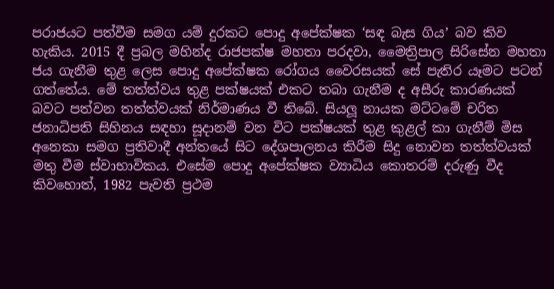පරාජයට පත්වීම සමග යම් දුරකට පොදු අපේක්ෂක ‘සඳ බැස ගිය’ බව කිව හැකිය. 2015 දී ප්‍රබල මහින්ද රාජපක්ෂ මහතා පරදවා, මෛත්‍රිපාල සිරිසේන මහතා ජය ගැනීම තුළ ලෙස පොදු අපේක්ෂක රෝගය වෛරසයක් සේ පැතිර යෑමට පටන් ගත්තේය. මේ තත්ත්වය තුළ පක්ෂයක් එකට තබා ගැනීම ද අසීරු කාරණයක් බවට පත්වන තත්ත්වයක් නිර්මාණය වී තිබේ. සියලූ නායක මට්ටමේ චරිත ජනාධිපති සිහිනය සඳහා සූදානම් වන විට පක්ෂයක් තුළ කුළල් කා ගැනීම් මිස අනෙකා සමග ප්‍රතිවාදී අන්තයේ සිට දේශපාලනය කිරීම සිදු නොවන තත්ත්වයක් මතු වීම ස්වාභාවිකය. එසේම පොදු අපේක්ෂක ව්‍යාධිය කොතරම් දරුණු වීද කිවහොත්, 1982 පැවති ප්‍රථම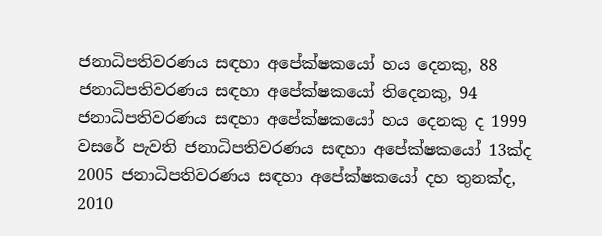ජනාධිපතිවරණය සඳහා අපේක්ෂකයෝ හය දෙනකු, 88 ජනාධිපතිවරණය සඳහා අපේක්ෂකයෝ තිදෙනකු, 94 ජනාධිපතිවරණය සඳහා අපේක්ෂකයෝ හය දෙනකු ද 1999 වසරේ පැවති ජනාධිපතිවරණය සඳහා අපේක්ෂකයෝ 13ක්ද 2005 ජනාධිපතිවරණය සඳහා අපේක්ෂකයෝ දහ තුනක්ද, 2010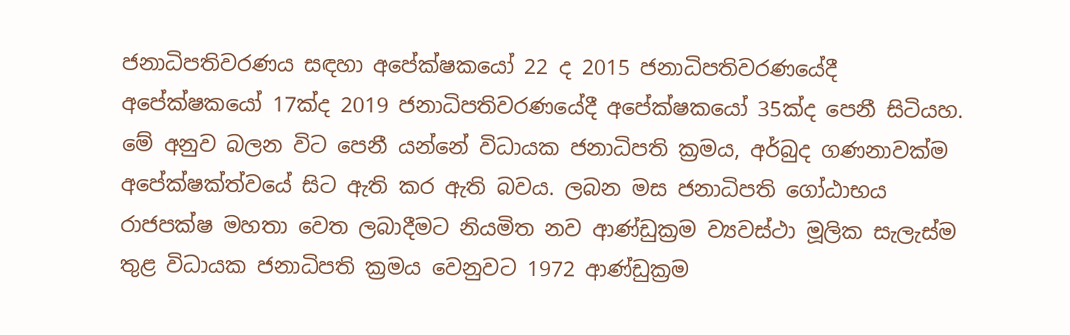ජනාධිපතිවරණය සඳහා අපේක්ෂකයෝ 22 ද 2015 ජනාධිපතිවරණයේදී අපේක්ෂකයෝ 17ක්ද 2019 ජනාධිපතිවරණයේදී අපේක්ෂකයෝ 35ක්ද පෙනී සිටියහ. මේ අනුව බලන විට පෙනී යන්නේ විධායක ජනාධිපති ක්‍රමය, අර්බුද ගණනාවක්ම අපේක්ෂක්ත්වයේ සිට ඇති කර ඇති බවය. ලබන මස ජනාධිපති ගෝඨාභය රාජපක්ෂ මහතා වෙත ලබාදීමට නියමිත නව ආණ්ඩුක්‍රම ව්‍යවස්ථා මූලික සැලැස්ම තුළ විධායක ජනාධිපති ක්‍රමය වෙනුවට 1972 ආණ්ඩුක්‍රම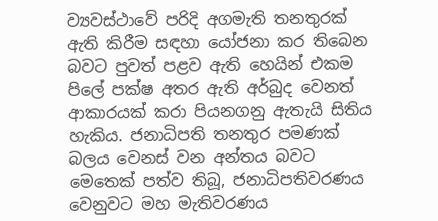ව්‍යවස්ථාවේ පරිදි අගමැති තනතුරක් ඇති කිරීම සඳහා යෝජනා කර තිබෙන බවට පුවත් පළව ඇති හෙයින් එකම පිලේ පක්ෂ අතර ඇති අර්බුද වෙනත් ආකාරයක් කරා පියනගනු ඇතැයි සිතිය හැකිය. ජනාධිපති තනතුර පමණක් බලය වෙනස් වන අන්තය බවට මෙතෙක් පත්ව තිබූ, ජනාධිපතිවරණය වෙනුවට මහ මැතිවරණය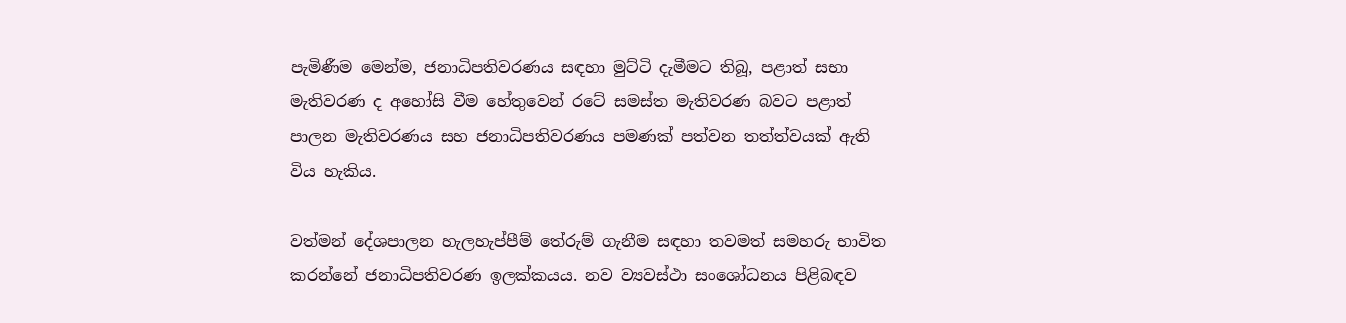පැමිණීම මෙන්ම, ජනාධිපතිවරණය සඳහා මුට්ටි දැමීමට තිබූ, පළාත් සභා මැතිවරණ ද අහෝසි වීම හේතුවෙන් රටේ සමස්ත මැතිවරණ බවට පළාත් පාලන මැතිවරණය සහ ජනාධිපතිවරණය පමණක් පත්වන තත්ත්වයක් ඇති විය හැකිය.

වත්මන් දේශපාලන හැලහැප්පීම් තේරුම් ගැනීම සඳහා තවමත් සමහරු භාවිත කරන්නේ ජනාධිපතිවරණ ඉලක්කයය. නව ව්‍යවස්ථා සංශෝධනය පිළිබඳව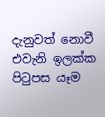දැනුවත් නොවී එවැනි ඉලක්ක පිටුපස යෑම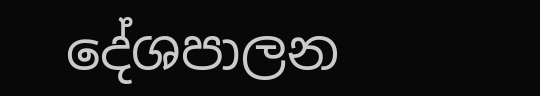දේශපාලන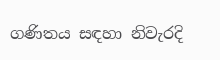ගණිතය සඳහා නිවැරදි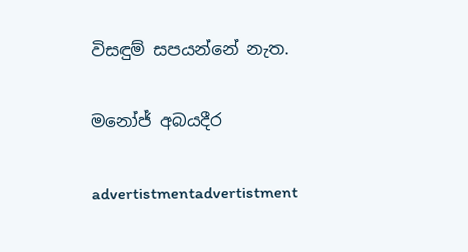විසඳුම් සපයන්නේ නැත.

මනෝජ් අබයදීර

advertistmentadvertistment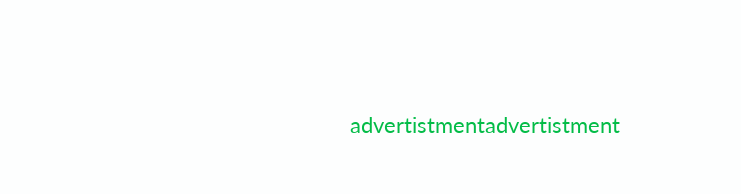advertistmentadvertistment